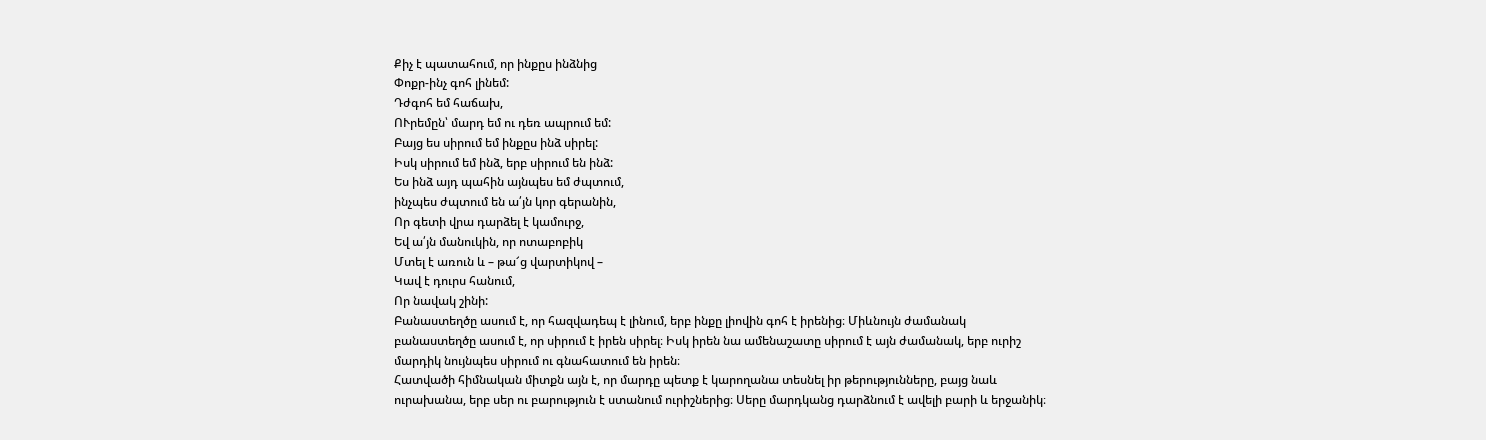Քիչ է պատահում, որ ինքըս ինձնից
Փոքր-ինչ գոհ լինեմ:
Դժգոհ եմ հաճախ,
ՈՒրեմըն՝ մարդ եմ ու դեռ ապրում եմ:
Բայց ես սիրում եմ ինքըս ինձ սիրել:
Իսկ սիրում եմ ինձ, երբ սիրում են ինձ:
Ես ինձ այդ պահին այնպես եմ ժպտում,
ինչպես ժպտում են ա՛յն կոր գերանին,
Որ գետի վրա դարձել է կամուրջ,
Եվ ա՛յն մանուկին, որ ոտաբոբիկ
Մտել է առուն և – թա՜ց վարտիկով –
Կավ է դուրս հանում,
Որ նավակ շինի:
Բանաստեղծը ասում է, որ հազվադեպ է լինում, երբ ինքը լիովին գոհ է իրենից։ Միևնույն ժամանակ բանաստեղծը ասում է, որ սիրում է իրեն սիրել։ Իսկ իրեն նա ամենաշատը սիրում է այն ժամանակ, երբ ուրիշ մարդիկ նույնպես սիրում ու գնահատում են իրեն։
Հատվածի հիմնական միտքն այն է, որ մարդը պետք է կարողանա տեսնել իր թերությունները, բայց նաև ուրախանա, երբ սեր ու բարություն է ստանում ուրիշներից։ Սերը մարդկանց դարձնում է ավելի բարի և երջանիկ։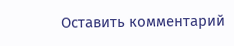Оставить комментарий